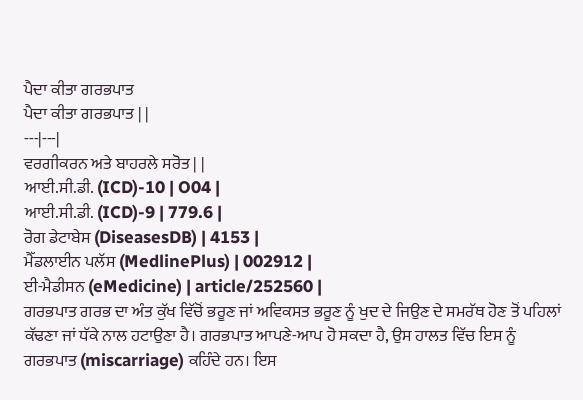ਪੈਦਾ ਕੀਤਾ ਗਰਭਪਾਤ
ਪੈਦਾ ਕੀਤਾ ਗਰਭਪਾਤ | |
---|---|
ਵਰਗੀਕਰਨ ਅਤੇ ਬਾਹਰਲੇ ਸਰੋਤ | |
ਆਈ.ਸੀ.ਡੀ. (ICD)-10 | O04 |
ਆਈ.ਸੀ.ਡੀ. (ICD)-9 | 779.6 |
ਰੋਗ ਡੇਟਾਬੇਸ (DiseasesDB) | 4153 |
ਮੈੱਡਲਾਈਨ ਪਲੱਸ (MedlinePlus) | 002912 |
ਈ-ਮੈਡੀਸਨ (eMedicine) | article/252560 |
ਗਰਭਪਾਤ ਗਰਭ ਦਾ ਅੰਤ ਕੁੱਖ ਵਿੱਚੋਂ ਭਰੂਣ ਜਾਂ ਅਵਿਕਸਤ ਭਰੂਣ ਨੂੰ ਖੁਦ ਦੇ ਜਿਉਣ ਦੇ ਸਮਰੱਥ ਹੋਣ ਤੋਂ ਪਹਿਲਾਂ ਕੱਢਣਾ ਜਾਂ ਧੱਕੇ ਨਾਲ ਹਟਾਉਣਾ ਹੈ। ਗਰਭਪਾਤ ਆਪਣੇ-ਆਪ ਹੋ ਸਕਦਾ ਹੈ, ਉਸ ਹਾਲਤ ਵਿੱਚ ਇਸ ਨੂੰ ਗਰਭਪਾਤ (miscarriage) ਕਹਿੰਦੇ ਹਨ। ਇਸ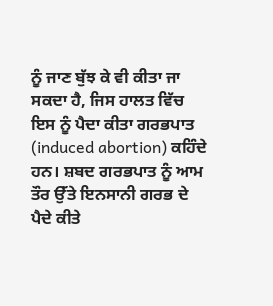ਨੂੰ ਜਾਣ ਬੁੱਝ ਕੇ ਵੀ ਕੀਤਾ ਜਾ ਸਕਦਾ ਹੈ, ਜਿਸ ਹਾਲਤ ਵਿੱਚ ਇਸ ਨੂੰ ਪੈਦਾ ਕੀਤਾ ਗਰਭਪਾਤ (induced abortion) ਕਹਿੰਦੇ ਹਨ। ਸ਼ਬਦ ਗਰਭਪਾਤ ਨੂੰ ਆਮ ਤੌਰ ਉੱਤੇ ਇਨਸਾਨੀ ਗਰਭ ਦੇ ਪੈਦੇ ਕੀਤੇ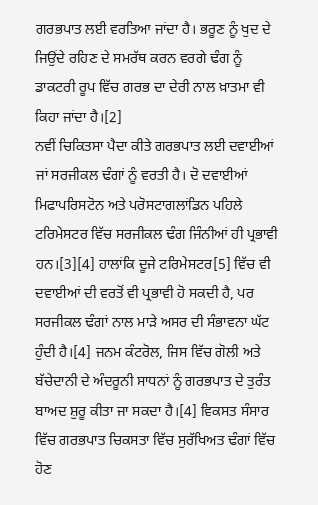ਗਰਭਪਾਤ ਲਈ ਵਰਤਿਆ ਜਾਂਦਾ ਹੈ। ਭਰੂਣ ਨੂੰ ਖੁਦ ਦੇ ਜਿਉਂਦੇ ਰਹਿਣ ਦੇ ਸਮਰੱਥ ਕਰਨ ਵਰਗੇ ਢੰਗ ਨੂੰ ਡਾਕਟਰੀ ਰੂਪ ਵਿੱਚ ਗਰਭ ਦਾ ਦੇਰੀ ਨਾਲ ਖ਼ਾਤਮਾ ਵੀ ਕਿਹਾ ਜਾਂਦਾ ਹੈ।[2]
ਨਵੀਂ ਚਿਕਿਤਸਾ ਪੈਦਾ ਕੀਤੇ ਗਰਭਪਾਤ ਲਈ ਦਵਾਈਆਂ ਜਾਂ ਸਰਜੀਕਲ ਢੰਗਾਂ ਨੂੰ ਵਰਤੀ ਹੈ। ਦੋ ਦਵਾਈਆਂ ਮਿਫਾਪਰਿਸਟੋਨ ਅਤੇ ਪਰੋਸਟਾਗਲਾਂਡਿਨ ਪਹਿਲੇ ਟਰਿਮੇਸਟਰ ਵਿੱਚ ਸਰਜੀਕਲ ਢੰਗ ਜਿੰਨੀਆਂ ਹੀ ਪ੍ਰਭਾਵੀ ਹਨ।[3][4] ਹਾਲਾਂਕਿ ਦੂਜੇ ਟਰਿਮੇਸਟਰ[5] ਵਿੱਚ ਵੀ ਦਵਾਈਆਂ ਦੀ ਵਰਤੋਂ ਵੀ ਪ੍ਰਭਾਵੀ ਹੋ ਸਕਦੀ ਹੈ, ਪਰ ਸਰਜੀਕਲ ਢੰਗਾਂ ਨਾਲ ਮਾੜੇ ਅਸਰ ਦੀ ਸੰਭਾਵਨਾ ਘੱਟ ਹੁੰਦੀ ਹੈ।[4] ਜਨਮ ਕੰਟਰੋਲ, ਜਿਸ ਵਿੱਚ ਗੋਲੀ ਅਤੇ ਬੱਚੇਦਾਨੀ ਦੇ ਅੰਦਰੂਨੀ ਸਾਧਨਾਂ ਨੂੰ ਗਰਭਪਾਤ ਦੇ ਤੁਰੰਤ ਬਾਅਦ ਸ਼ੁਰੂ ਕੀਤਾ ਜਾ ਸਕਦਾ ਹੈ।[4] ਵਿਕਸਤ ਸੰਸਾਰ ਵਿੱਚ ਗਰਭਪਾਤ ਚਿਕਸਤਾ ਵਿੱਚ ਸੁਰੱਖਿਅਤ ਢੰਗਾਂ ਵਿੱਚ ਹੋਣ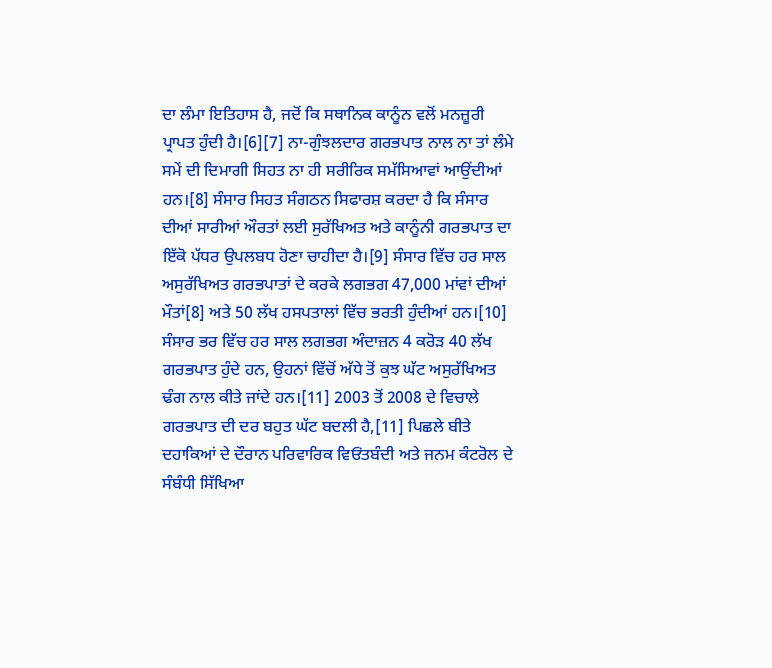ਦਾ ਲੰਮਾ ਇਤਿਹਾਸ ਹੈ, ਜਦੋਂ ਕਿ ਸਥਾਨਿਕ ਕਾਨੂੰਨ ਵਲੋਂ ਮਨਜ਼ੂਰੀ ਪ੍ਰਾਪਤ ਹੁੰਦੀ ਹੈ।[6][7] ਨਾ-ਗੁੰਝਲਦਾਰ ਗਰਭਪਾਤ ਨਾਲ ਨਾ ਤਾਂ ਲੰਮੇ ਸਮੇਂ ਦੀ ਦਿਮਾਗੀ ਸਿਹਤ ਨਾ ਹੀ ਸਰੀਰਿਕ ਸਮੱਸਿਆਵਾਂ ਆਉਂਦੀਆਂ ਹਨ।[8] ਸੰਸਾਰ ਸਿਹਤ ਸੰਗਠਨ ਸਿਫਾਰਸ਼ ਕਰਦਾ ਹੈ ਕਿ ਸੰਸਾਰ ਦੀਆਂ ਸਾਰੀਆਂ ਔਰਤਾਂ ਲਈ ਸੁਰੱਖਿਅਤ ਅਤੇ ਕਾਨੂੰਨੀ ਗਰਭਪਾਤ ਦਾ ਇੱਕੋ ਪੱਧਰ ਉਪਲਬਧ ਹੋਣਾ ਚਾਹੀਦਾ ਹੈ।[9] ਸੰਸਾਰ ਵਿੱਚ ਹਰ ਸਾਲ ਅਸੁਰੱਖਿਅਤ ਗਰਭਪਾਤਾਂ ਦੇ ਕਰਕੇ ਲਗਭਗ 47,000 ਮਾਂਵਾਂ ਦੀਆਂ ਮੌਤਾਂ[8] ਅਤੇ 50 ਲੱਖ ਹਸਪਤਾਲਾਂ ਵਿੱਚ ਭਰਤੀ ਹੁੰਦੀਆਂ ਹਨ।[10]
ਸੰਸਾਰ ਭਰ ਵਿੱਚ ਹਰ ਸਾਲ ਲਗਭਗ ਅੰਦਾਜ਼ਨ 4 ਕਰੋੜ 40 ਲੱਖ ਗਰਭਪਾਤ ਹੁੰਦੇ ਹਨ, ਉਹਨਾਂ ਵਿੱਚੋਂ ਅੱਧੇ ਤੋਂ ਕੁਝ ਘੱਟ ਅਸੁਰੱਖਿਅਤ ਢੰਗ ਨਾਲ ਕੀਤੇ ਜਾਂਦੇ ਹਨ।[11] 2003 ਤੋਂ 2008 ਦੇ ਵਿਚਾਲੇ ਗਰਭਪਾਤ ਦੀ ਦਰ ਬਹੁਤ ਘੱਟ ਬਦਲੀ ਹੈ,[11] ਪਿਛਲੇ ਬੀਤੇ ਦਹਾਕਿਆਂ ਦੇ ਦੌਰਾਨ ਪਰਿਵਾਰਿਕ ਵਿਓਂਤਬੰਦੀ ਅਤੇ ਜਨਮ ਕੰਟਰੋਲ ਦੇ ਸੰਬੰਧੀ ਸਿੱਖਿਆ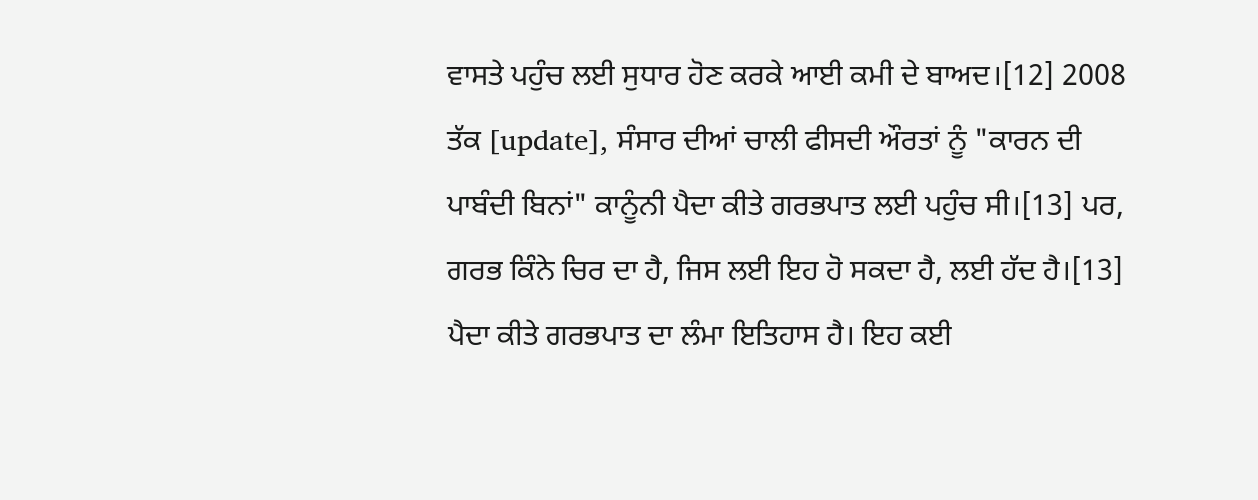ਵਾਸਤੇ ਪਹੁੰਚ ਲਈ ਸੁਧਾਰ ਹੋਣ ਕਰਕੇ ਆਈ ਕਮੀ ਦੇ ਬਾਅਦ।[12] 2008 ਤੱਕ [update], ਸੰਸਾਰ ਦੀਆਂ ਚਾਲੀ ਫੀਸਦੀ ਔਰਤਾਂ ਨੂੰ "ਕਾਰਨ ਦੀ ਪਾਬੰਦੀ ਬਿਨਾਂ" ਕਾਨੂੰਨੀ ਪੈਦਾ ਕੀਤੇ ਗਰਭਪਾਤ ਲਈ ਪਹੁੰਚ ਸੀ।[13] ਪਰ, ਗਰਭ ਕਿੰਨੇ ਚਿਰ ਦਾ ਹੈ, ਜਿਸ ਲਈ ਇਹ ਹੋ ਸਕਦਾ ਹੈ, ਲਈ ਹੱਦ ਹੈ।[13]
ਪੈਦਾ ਕੀਤੇ ਗਰਭਪਾਤ ਦਾ ਲੰਮਾ ਇਤਿਹਾਸ ਹੈ। ਇਹ ਕਈ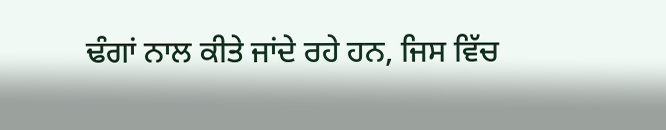ਢੰਗਾਂ ਨਾਲ ਕੀਤੇ ਜਾਂਦੇ ਰਹੇ ਹਨ, ਜਿਸ ਵਿੱਚ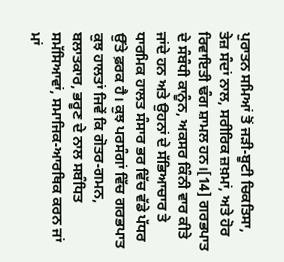ਪੁਰਾਤਨ ਸਮਿਆਂ ਤੋਂ ਜੜੀ-ਬੂਟੀ ਚਿਕਤਿਸਾ, ਤੇਜ਼ ਸੰਦਾਂ ਨਾਲ, ਸਰੀਰਿਕ ਜ਼ਖ਼ਮਾਂ, ਅਤੇ ਹੋਰ ਰਿਵਾਇਤੀ ਢੰਗ ਸ਼ਾਮਲ ਹਨ।[14] ਗਰਭਪਾਤ ਦੇ ਸੰਬੰਧੀ ਕਾਨੂੰਨ, ਅਕਸਰ ਕਿੰਨੀ ਵਾਰ ਕੀਤੇ ਜਾਂਦੇ ਹਨ ਅਤੇ ਉਹਨਾਂ ਦੇ ਸੱਭਿਆਚਾਰ ਤੇ ਧਾਰਮਿਕ ਹਾਲਤ ਸੰਸਾਰ ਭਰ ਵਿੱਚ ਵੱਡੇ ਪੱਧਰ ਉੱਤੇ ਫ਼ਰਕ ਹੈ। ਕੁਝ ਪਰਸੰਗਾਂ ਵਿੱਚ ਗਰਭਪਾਤ ਕੁਝ ਹਾਲਤਾਂ ਜਿਵੇਂ ਕਿ ਗੋਤਰ-ਗਮਨ, ਬਲਾਤਕਾਰ, ਭਰੂਣ ਦੇ ਨਾਲ ਸਬੰਧਿਤ ਸਮੱਸਿਆਵਾਂ, ਸਮਾਜਿਕ-ਆਰਥਿਕ ਕਰਨ ਜਾਂ ਮਾਂ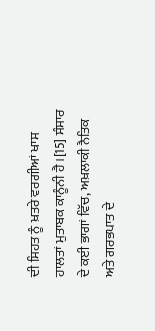ਦੀ ਸਿਹਤ ਨੂੰ ਖ਼ਤਰੇ ਵਰਗੀਆਂ ਖਾਸ ਹਾਲਤਾਂ ਮੁਤਾਬਕ ਕਾਨੂੰਨੀ ਹੈ।[15] ਸੰਸਾਰ ਦੇ ਕਈ ਭਾਗਾਂ ਵਿੱਚ, ਅਖ਼ਲਾਕੀ ਨੈਤਿਕ ਅਤੇ ਗਰਭਪਾਤ ਦੇ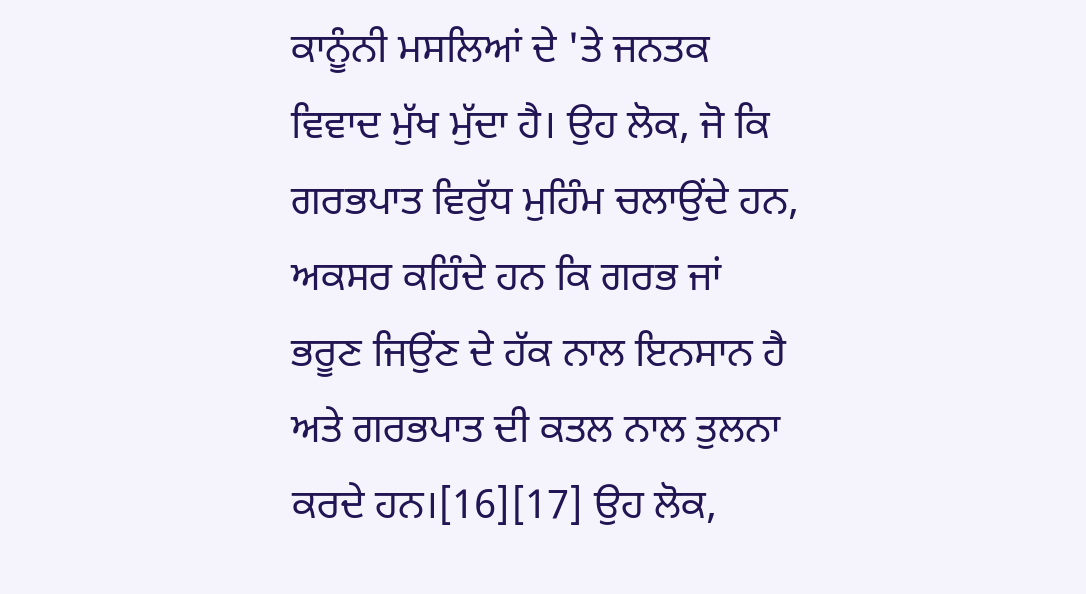ਕਾਨੂੰਨੀ ਮਸਲਿਆਂ ਦੇ 'ਤੇ ਜਨਤਕ ਵਿਵਾਦ ਮੁੱਖ ਮੁੱਦਾ ਹੈ। ਉਹ ਲੋਕ, ਜੋ ਕਿ ਗਰਭਪਾਤ ਵਿਰੁੱਧ ਮੁਹਿੰਮ ਚਲਾਉਂਦੇ ਹਨ, ਅਕਸਰ ਕਹਿੰਦੇ ਹਨ ਕਿ ਗਰਭ ਜਾਂ ਭਰੂਣ ਜਿਉਂਣ ਦੇ ਹੱਕ ਨਾਲ ਇਨਸਾਨ ਹੈ ਅਤੇ ਗਰਭਪਾਤ ਦੀ ਕਤਲ ਨਾਲ ਤੁਲਨਾ ਕਰਦੇ ਹਨ।[16][17] ਉਹ ਲੋਕ,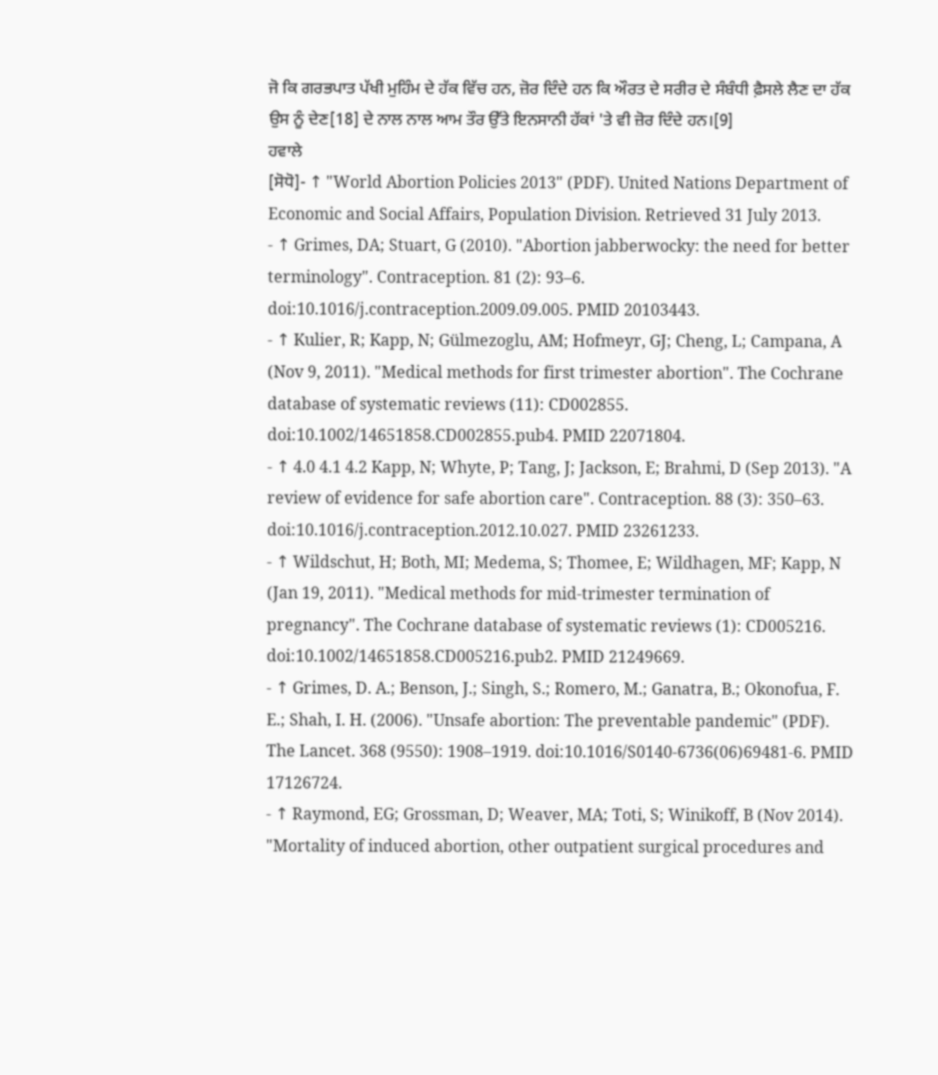ਜੋ ਕਿ ਗਰਭਪਾਤ ਪੱਖੀ ਮੁਹਿੰਮ ਦੇ ਹੱਕ ਵਿੱਚ ਹਨ, ਜ਼ੋਰ ਦਿੰਦੇ ਹਨ ਕਿ ਔਰਤ ਦੇ ਸਰੀਰ ਦੇ ਸੰਬੰਧੀ ਫ਼ੈਸਲੇ ਲੈਣ ਦਾ ਹੱਕ ਉਸ ਨੂੰ ਦੇਣ[18] ਦੇ ਨਾਲ ਨਾਲ ਆਮ ਤੌਰ ਉੱਤੇ ਇਨਸਾਨੀ ਹੱਕਾਂ 'ਤੇ ਵੀ ਜ਼ੋਰ ਦਿੰਦੇ ਹਨ।[9]
ਹਵਾਲੇ
[ਸੋਧੋ]- ↑ "World Abortion Policies 2013" (PDF). United Nations Department of Economic and Social Affairs, Population Division. Retrieved 31 July 2013.
- ↑ Grimes, DA; Stuart, G (2010). "Abortion jabberwocky: the need for better terminology". Contraception. 81 (2): 93–6. doi:10.1016/j.contraception.2009.09.005. PMID 20103443.
- ↑ Kulier, R; Kapp, N; Gülmezoglu, AM; Hofmeyr, GJ; Cheng, L; Campana, A (Nov 9, 2011). "Medical methods for first trimester abortion". The Cochrane database of systematic reviews (11): CD002855. doi:10.1002/14651858.CD002855.pub4. PMID 22071804.
- ↑ 4.0 4.1 4.2 Kapp, N; Whyte, P; Tang, J; Jackson, E; Brahmi, D (Sep 2013). "A review of evidence for safe abortion care". Contraception. 88 (3): 350–63. doi:10.1016/j.contraception.2012.10.027. PMID 23261233.
- ↑ Wildschut, H; Both, MI; Medema, S; Thomee, E; Wildhagen, MF; Kapp, N (Jan 19, 2011). "Medical methods for mid-trimester termination of pregnancy". The Cochrane database of systematic reviews (1): CD005216. doi:10.1002/14651858.CD005216.pub2. PMID 21249669.
- ↑ Grimes, D. A.; Benson, J.; Singh, S.; Romero, M.; Ganatra, B.; Okonofua, F. E.; Shah, I. H. (2006). "Unsafe abortion: The preventable pandemic" (PDF). The Lancet. 368 (9550): 1908–1919. doi:10.1016/S0140-6736(06)69481-6. PMID 17126724.
- ↑ Raymond, EG; Grossman, D; Weaver, MA; Toti, S; Winikoff, B (Nov 2014). "Mortality of induced abortion, other outpatient surgical procedures and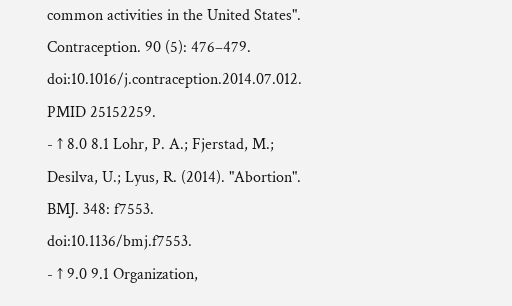common activities in the United States". Contraception. 90 (5): 476–479. doi:10.1016/j.contraception.2014.07.012. PMID 25152259.
- ↑ 8.0 8.1 Lohr, P. A.; Fjerstad, M.; Desilva, U.; Lyus, R. (2014). "Abortion". BMJ. 348: f7553. doi:10.1136/bmj.f7553.
- ↑ 9.0 9.1 Organization,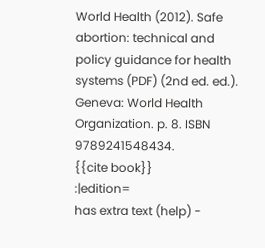World Health (2012). Safe abortion: technical and policy guidance for health systems (PDF) (2nd ed. ed.). Geneva: World Health Organization. p. 8. ISBN 9789241548434.
{{cite book}}
:|edition=
has extra text (help) -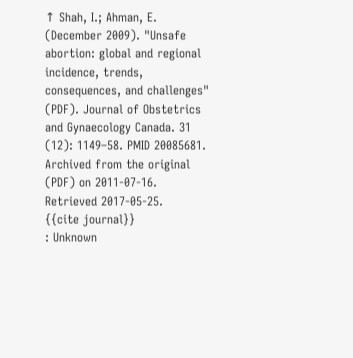↑ Shah, I.; Ahman, E. (December 2009). "Unsafe abortion: global and regional incidence, trends, consequences, and challenges" (PDF). Journal of Obstetrics and Gynaecology Canada. 31 (12): 1149–58. PMID 20085681. Archived from the original (PDF) on 2011-07-16. Retrieved 2017-05-25.
{{cite journal}}
: Unknown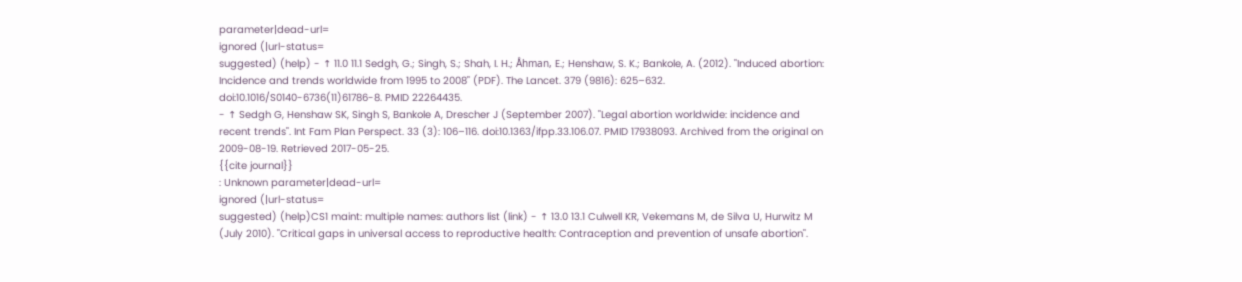parameter|dead-url=
ignored (|url-status=
suggested) (help) - ↑ 11.0 11.1 Sedgh, G.; Singh, S.; Shah, I. H.; Åhman, E.; Henshaw, S. K.; Bankole, A. (2012). "Induced abortion: Incidence and trends worldwide from 1995 to 2008" (PDF). The Lancet. 379 (9816): 625–632. doi:10.1016/S0140-6736(11)61786-8. PMID 22264435.
- ↑ Sedgh G, Henshaw SK, Singh S, Bankole A, Drescher J (September 2007). "Legal abortion worldwide: incidence and recent trends". Int Fam Plan Perspect. 33 (3): 106–116. doi:10.1363/ifpp.33.106.07. PMID 17938093. Archived from the original on 2009-08-19. Retrieved 2017-05-25.
{{cite journal}}
: Unknown parameter|dead-url=
ignored (|url-status=
suggested) (help)CS1 maint: multiple names: authors list (link) - ↑ 13.0 13.1 Culwell KR, Vekemans M, de Silva U, Hurwitz M (July 2010). "Critical gaps in universal access to reproductive health: Contraception and prevention of unsafe abortion".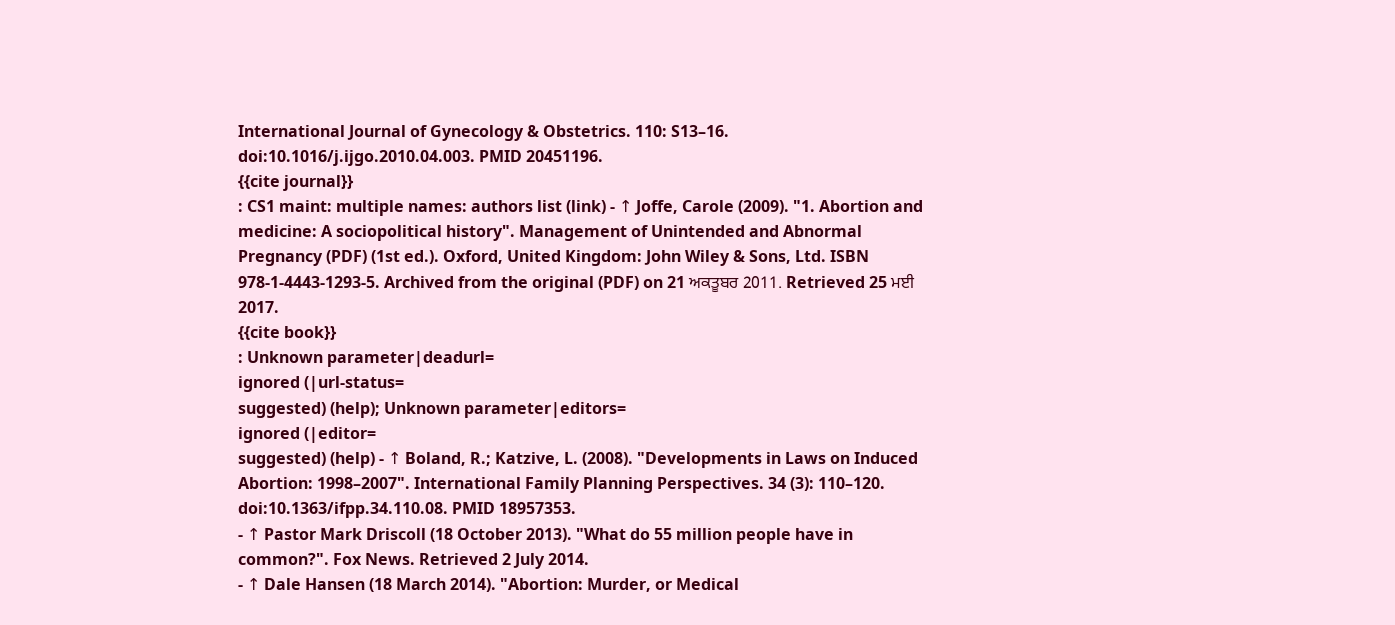International Journal of Gynecology & Obstetrics. 110: S13–16. doi:10.1016/j.ijgo.2010.04.003. PMID 20451196.
{{cite journal}}
: CS1 maint: multiple names: authors list (link) - ↑ Joffe, Carole (2009). "1. Abortion and medicine: A sociopolitical history". Management of Unintended and Abnormal Pregnancy (PDF) (1st ed.). Oxford, United Kingdom: John Wiley & Sons, Ltd. ISBN 978-1-4443-1293-5. Archived from the original (PDF) on 21 ਅਕਤੂਬਰ 2011. Retrieved 25 ਮਈ 2017.
{{cite book}}
: Unknown parameter|deadurl=
ignored (|url-status=
suggested) (help); Unknown parameter|editors=
ignored (|editor=
suggested) (help) - ↑ Boland, R.; Katzive, L. (2008). "Developments in Laws on Induced Abortion: 1998–2007". International Family Planning Perspectives. 34 (3): 110–120. doi:10.1363/ifpp.34.110.08. PMID 18957353.
- ↑ Pastor Mark Driscoll (18 October 2013). "What do 55 million people have in common?". Fox News. Retrieved 2 July 2014.
- ↑ Dale Hansen (18 March 2014). "Abortion: Murder, or Medical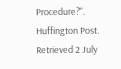Procedure?". Huffington Post. Retrieved 2 July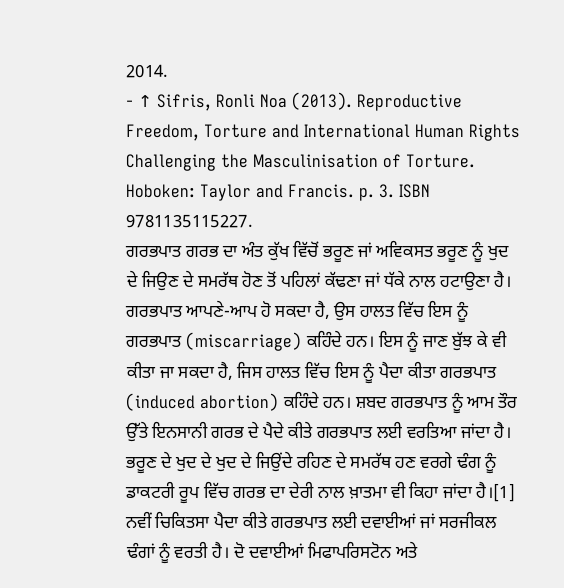2014.
- ↑ Sifris, Ronli Noa (2013). Reproductive Freedom, Torture and International Human Rights Challenging the Masculinisation of Torture. Hoboken: Taylor and Francis. p. 3. ISBN 9781135115227.
ਗਰਭਪਾਤ ਗਰਭ ਦਾ ਅੰਤ ਕੁੱਖ ਵਿੱਚੋਂ ਭਰੂਣ ਜਾਂ ਅਵਿਕਸਤ ਭਰੂਣ ਨੂੰ ਖੁਦ ਦੇ ਜਿਉਣ ਦੇ ਸਮਰੱਥ ਹੋਣ ਤੋਂ ਪਹਿਲਾਂ ਕੱਢਣਾ ਜਾਂ ਧੱਕੇ ਨਾਲ ਹਟਾਉਣਾ ਹੈ। ਗਰਭਪਾਤ ਆਪਣੇ-ਆਪ ਹੋ ਸਕਦਾ ਹੈ, ਉਸ ਹਾਲਤ ਵਿੱਚ ਇਸ ਨੂੰ ਗਰਭਪਾਤ (miscarriage) ਕਹਿੰਦੇ ਹਨ। ਇਸ ਨੂੰ ਜਾਣ ਬੁੱਝ ਕੇ ਵੀ ਕੀਤਾ ਜਾ ਸਕਦਾ ਹੈ, ਜਿਸ ਹਾਲਤ ਵਿੱਚ ਇਸ ਨੂੰ ਪੈਦਾ ਕੀਤਾ ਗਰਭਪਾਤ (induced abortion) ਕਹਿੰਦੇ ਹਨ। ਸ਼ਬਦ ਗਰਭਪਾਤ ਨੂੰ ਆਮ ਤੌਰ ਉੱਤੇ ਇਨਸਾਨੀ ਗਰਭ ਦੇ ਪੈਦੇ ਕੀਤੇ ਗਰਭਪਾਤ ਲਈ ਵਰਤਿਆ ਜਾਂਦਾ ਹੈ। ਭਰੂਣ ਦੇ ਖੁਦ ਦੇ ਖੁਦ ਦੇ ਜਿਉਂਦੇ ਰਹਿਣ ਦੇ ਸਮਰੱਥ ਹਣ ਵਰਗੇ ਢੰਗ ਨੂੰ ਡਾਕਟਰੀ ਰੂਪ ਵਿੱਚ ਗਰਭ ਦਾ ਦੇਰੀ ਨਾਲ ਖ਼ਾਤਮਾ ਵੀ ਕਿਹਾ ਜਾਂਦਾ ਹੈ।[1]
ਨਵੀਂ ਚਿਕਿਤਸਾ ਪੈਦਾ ਕੀਤੇ ਗਰਭਪਾਤ ਲਈ ਦਵਾਈਆਂ ਜਾਂ ਸਰਜੀਕਲ ਢੰਗਾਂ ਨੂੰ ਵਰਤੀ ਹੈ। ਦੋ ਦਵਾਈਆਂ ਮਿਫਾਪਰਿਸਟੋਨ ਅਤੇ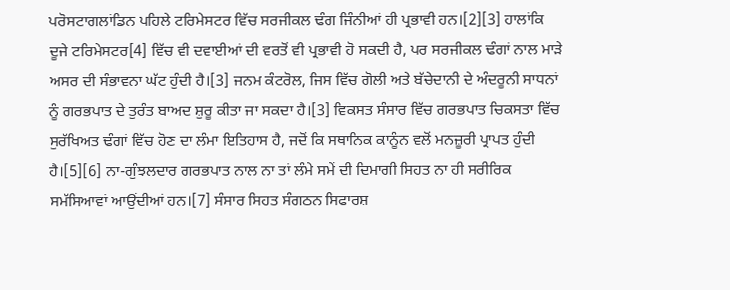ਪਰੋਸਟਾਗਲਾਂਡਿਨ ਪਹਿਲੇ ਟਰਿਮੇਸਟਰ ਵਿੱਚ ਸਰਜੀਕਲ ਢੰਗ ਜਿੰਨੀਆਂ ਹੀ ਪ੍ਰਭਾਵੀ ਹਨ।[2][3] ਹਾਲਾਂਕਿ ਦੂਜੇ ਟਰਿਮੇਸਟਰ[4] ਵਿੱਚ ਵੀ ਦਵਾਈਆਂ ਦੀ ਵਰਤੋਂ ਵੀ ਪ੍ਰਭਾਵੀ ਹੋ ਸਕਦੀ ਹੈ, ਪਰ ਸਰਜੀਕਲ ਢੰਗਾਂ ਨਾਲ ਮਾੜੇ ਅਸਰ ਦੀ ਸੰਭਾਵਨਾ ਘੱਟ ਹੁੰਦੀ ਹੈ।[3] ਜਨਮ ਕੰਟਰੋਲ, ਜਿਸ ਵਿੱਚ ਗੋਲੀ ਅਤੇ ਬੱਚੇਦਾਨੀ ਦੇ ਅੰਦਰੂਨੀ ਸਾਧਨਾਂ ਨੂੰ ਗਰਭਪਾਤ ਦੇ ਤੁਰੰਤ ਬਾਅਦ ਸ਼ੁਰੂ ਕੀਤਾ ਜਾ ਸਕਦਾ ਹੈ।[3] ਵਿਕਸਤ ਸੰਸਾਰ ਵਿੱਚ ਗਰਭਪਾਤ ਚਿਕਸਤਾ ਵਿੱਚ ਸੁਰੱਖਿਅਤ ਢੰਗਾਂ ਵਿੱਚ ਹੋਣ ਦਾ ਲੰਮਾ ਇਤਿਹਾਸ ਹੈ, ਜਦੋਂ ਕਿ ਸਥਾਨਿਕ ਕਾਨੂੰਨ ਵਲੋਂ ਮਨਜ਼ੂਰੀ ਪ੍ਰਾਪਤ ਹੁੰਦੀ ਹੈ।[5][6] ਨਾ-ਗੁੰਝਲਦਾਰ ਗਰਭਪਾਤ ਨਾਲ ਨਾ ਤਾਂ ਲੰਮੇ ਸਮੇਂ ਦੀ ਦਿਮਾਗੀ ਸਿਹਤ ਨਾ ਹੀ ਸਰੀਰਿਕ ਸਮੱਸਿਆਵਾਂ ਆਉਂਦੀਆਂ ਹਨ।[7] ਸੰਸਾਰ ਸਿਹਤ ਸੰਗਠਨ ਸਿਫਾਰਸ਼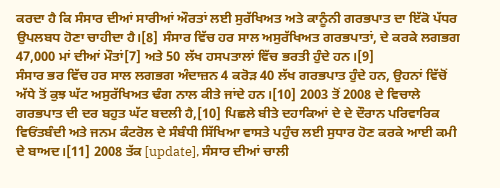ਕਰਦਾ ਹੈ ਕਿ ਸੰਸਾਰ ਦੀਆਂ ਸਾਰੀਆਂ ਔਰਤਾਂ ਲਈ ਸੁਰੱਖਿਅਤ ਅਤੇ ਕਾਨੂੰਨੀ ਗਰਭਪਾਤ ਦਾ ਇੱਕੋ ਪੱਧਰ ਉਪਲਬਧ ਹੋਣਾ ਚਾਹੀਦਾ ਹੈ।[8] ਸੰਸਾਰ ਵਿੱਚ ਹਰ ਸਾਲ ਅਸੁਰੱਖਿਅਤ ਗਰਭਪਾਤਾਂ, ਦੇ ਕਰਕੇ ਲਗਭਗ 47,000 ਮਾਂ ਦੀਆਂ ਮੌਤਾਂ[7] ਅਤੇ 50 ਲੱਖ ਹਸਪਤਾਲਾਂ ਵਿੱਚ ਭਰਤੀ ਹੁੰਦੇ ਹਨ।[9]
ਸੰਸਾਰ ਭਰ ਵਿੱਚ ਹਰ ਸਾਲ ਲਗਭਗ ਅੰਦਾਜ਼ਨ 4 ਕਰੋੜ 40 ਲੱਖ ਗਰਭਪਾਤ ਹੁੰਦੇ ਹਨ, ਉਹਨਾਂ ਵਿੱਚੋਂ ਅੱਧੇ ਤੋਂ ਕੁਝ ਘੱਟ ਅਸੁਰੱਖਿਅਤ ਢੰਗ ਨਾਲ ਕੀਤੇ ਜਾਂਦੇ ਹਨ।[10] 2003 ਤੋਂ 2008 ਦੇ ਵਿਚਾਲੇ ਗਰਭਪਾਤ ਦੀ ਦਰ ਬਹੁਤ ਘੱਟ ਬਦਲੀ ਹੈ,[10] ਪਿਛਲੇ ਬੀਤੇ ਦਹਾਕਿਆਂ ਦੇ ਦੇ ਦੌਰਾਨ ਪਰਿਵਾਰਿਕ ਵਿਓਂਤਬੰਦੀ ਅਤੇ ਜਨਮ ਕੰਟਰੋਲ ਦੇ ਸੰਬੰਧੀ ਸਿੱਖਿਆ ਵਾਸਤੇ ਪਹੁੰਚ ਲਈ ਸੁਧਾਰ ਹੋਣ ਕਰਕੇ ਆਈ ਕਮੀ ਦੇ ਬਾਅਦ।[11] 2008 ਤੱਕ [update], ਸੰਸਾਰ ਦੀਆਂ ਚਾਲੀ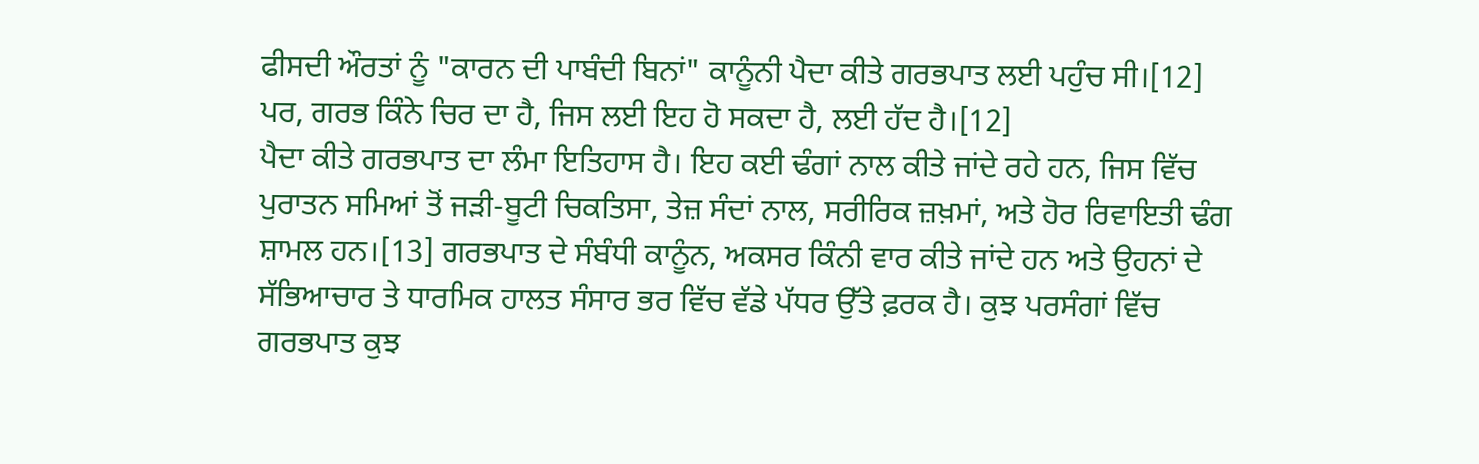ਫੀਸਦੀ ਔਰਤਾਂ ਨੂੰ "ਕਾਰਨ ਦੀ ਪਾਬੰਦੀ ਬਿਨਾਂ" ਕਾਨੂੰਨੀ ਪੈਦਾ ਕੀਤੇ ਗਰਭਪਾਤ ਲਈ ਪਹੁੰਚ ਸੀ।[12] ਪਰ, ਗਰਭ ਕਿੰਨੇ ਚਿਰ ਦਾ ਹੈ, ਜਿਸ ਲਈ ਇਹ ਹੋ ਸਕਦਾ ਹੈ, ਲਈ ਹੱਦ ਹੈ।[12]
ਪੈਦਾ ਕੀਤੇ ਗਰਭਪਾਤ ਦਾ ਲੰਮਾ ਇਤਿਹਾਸ ਹੈ। ਇਹ ਕਈ ਢੰਗਾਂ ਨਾਲ ਕੀਤੇ ਜਾਂਦੇ ਰਹੇ ਹਨ, ਜਿਸ ਵਿੱਚ ਪੁਰਾਤਨ ਸਮਿਆਂ ਤੋਂ ਜੜੀ-ਬੂਟੀ ਚਿਕਤਿਸਾ, ਤੇਜ਼ ਸੰਦਾਂ ਨਾਲ, ਸਰੀਰਿਕ ਜ਼ਖ਼ਮਾਂ, ਅਤੇ ਹੋਰ ਰਿਵਾਇਤੀ ਢੰਗ ਸ਼ਾਮਲ ਹਨ।[13] ਗਰਭਪਾਤ ਦੇ ਸੰਬੰਧੀ ਕਾਨੂੰਨ, ਅਕਸਰ ਕਿੰਨੀ ਵਾਰ ਕੀਤੇ ਜਾਂਦੇ ਹਨ ਅਤੇ ਉਹਨਾਂ ਦੇ ਸੱਭਿਆਚਾਰ ਤੇ ਧਾਰਮਿਕ ਹਾਲਤ ਸੰਸਾਰ ਭਰ ਵਿੱਚ ਵੱਡੇ ਪੱਧਰ ਉੱਤੇ ਫ਼ਰਕ ਹੈ। ਕੁਝ ਪਰਸੰਗਾਂ ਵਿੱਚ ਗਰਭਪਾਤ ਕੁਝ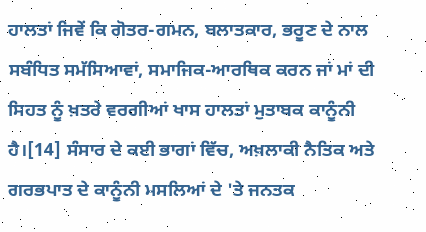ਹਾਲਤਾਂ ਜਿਵੇਂ ਕਿ ਗੋਤਰ-ਗਮਨ, ਬਲਾਤਕਾਰ, ਭਰੂਣ ਦੇ ਨਾਲ ਸਬੰਧਿਤ ਸਮੱਸਿਆਵਾਂ, ਸਮਾਜਿਕ-ਆਰਥਿਕ ਕਰਨ ਜਾਂ ਮਾਂ ਦੀ ਸਿਹਤ ਨੂੰ ਖ਼ਤਰੇ ਵਰਗੀਆਂ ਖਾਸ ਹਾਲਤਾਂ ਮੁਤਾਬਕ ਕਾਨੂੰਨੀ ਹੈ।[14] ਸੰਸਾਰ ਦੇ ਕਈ ਭਾਗਾਂ ਵਿੱਚ, ਅਖ਼ਲਾਕੀ ਨੈਤਿਕ ਅਤੇ ਗਰਭਪਾਤ ਦੇ ਕਾਨੂੰਨੀ ਮਸਲਿਆਂ ਦੇ 'ਤੇ ਜਨਤਕ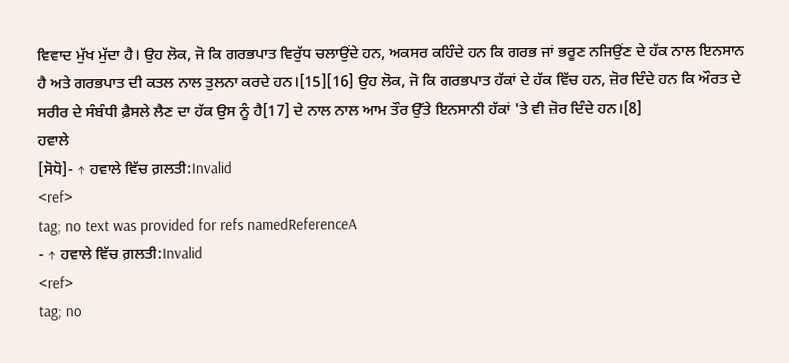ਵਿਵਾਦ ਮੁੱਖ ਮੁੱਦਾ ਹੈ। ਉਹ ਲੋਕ, ਜੋ ਕਿ ਗਰਭਪਾਤ ਵਿਰੁੱਧ ਚਲਾਉਂਦੇ ਹਨ, ਅਕਸਰ ਕਹਿੰਦੇ ਹਨ ਕਿ ਗਰਭ ਜਾਂ ਭਰੂਣ ਨਜਿਉਂਣ ਦੇ ਹੱਕ ਨਾਲ ਇਨਸਾਨ ਹੈ ਅਤੇ ਗਰਭਪਾਤ ਦੀ ਕਤਲ ਨਾਲ ਤੁਲਨਾ ਕਰਦੇ ਹਨ।[15][16] ਉਹ ਲੋਕ, ਜੋ ਕਿ ਗਰਭਪਾਤ ਹੱਕਾਂ ਦੇ ਹੱਕ ਵਿੱਚ ਹਨ, ਜ਼ੋਰ ਦਿੰਦੇ ਹਨ ਕਿ ਔਰਤ ਦੇ ਸਰੀਰ ਦੇ ਸੰਬੰਧੀ ਫ਼ੈਸਲੇ ਲੈਣ ਦਾ ਹੱਕ ਉਸ ਨੂੰ ਹੈ[17] ਦੇ ਨਾਲ ਨਾਲ ਆਮ ਤੌਰ ਉੱਤੇ ਇਨਸਾਨੀ ਹੱਕਾਂ 'ਤੇ ਵੀ ਜ਼ੋਰ ਦਿੰਦੇ ਹਨ।[8]
ਹਵਾਲੇ
[ਸੋਧੋ]- ↑ ਹਵਾਲੇ ਵਿੱਚ ਗ਼ਲਤੀ:Invalid
<ref>
tag; no text was provided for refs namedReferenceA
- ↑ ਹਵਾਲੇ ਵਿੱਚ ਗ਼ਲਤੀ:Invalid
<ref>
tag; no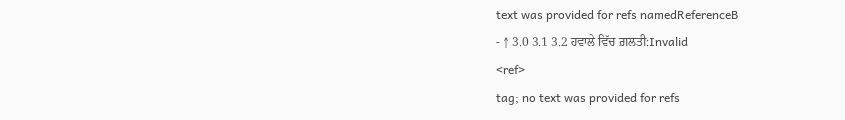text was provided for refs namedReferenceB
- ↑ 3.0 3.1 3.2 ਹਵਾਲੇ ਵਿੱਚ ਗ਼ਲਤੀ:Invalid
<ref>
tag; no text was provided for refs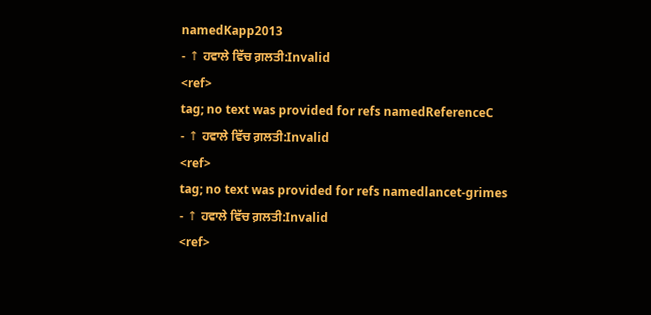namedKapp2013
- ↑ ਹਵਾਲੇ ਵਿੱਚ ਗ਼ਲਤੀ:Invalid
<ref>
tag; no text was provided for refs namedReferenceC
- ↑ ਹਵਾਲੇ ਵਿੱਚ ਗ਼ਲਤੀ:Invalid
<ref>
tag; no text was provided for refs namedlancet-grimes
- ↑ ਹਵਾਲੇ ਵਿੱਚ ਗ਼ਲਤੀ:Invalid
<ref>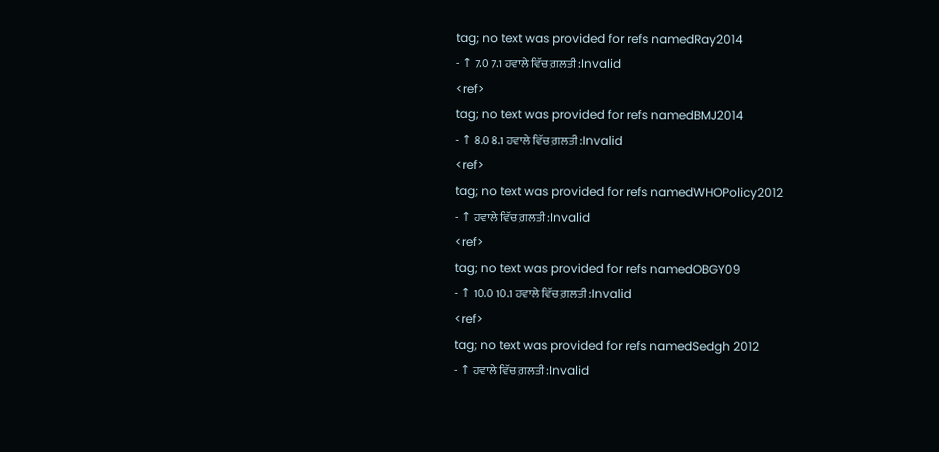tag; no text was provided for refs namedRay2014
- ↑ 7.0 7.1 ਹਵਾਲੇ ਵਿੱਚ ਗ਼ਲਤੀ:Invalid
<ref>
tag; no text was provided for refs namedBMJ2014
- ↑ 8.0 8.1 ਹਵਾਲੇ ਵਿੱਚ ਗ਼ਲਤੀ:Invalid
<ref>
tag; no text was provided for refs namedWHOPolicy2012
- ↑ ਹਵਾਲੇ ਵਿੱਚ ਗ਼ਲਤੀ:Invalid
<ref>
tag; no text was provided for refs namedOBGY09
- ↑ 10.0 10.1 ਹਵਾਲੇ ਵਿੱਚ ਗ਼ਲਤੀ:Invalid
<ref>
tag; no text was provided for refs namedSedgh 2012
- ↑ ਹਵਾਲੇ ਵਿੱਚ ਗ਼ਲਤੀ:Invalid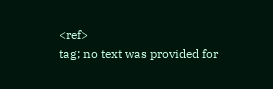<ref>
tag; no text was provided for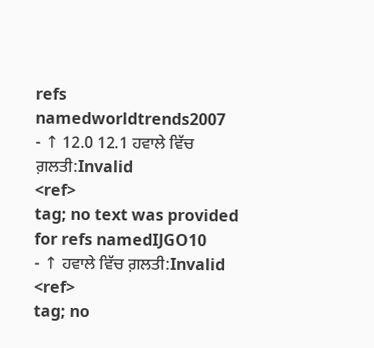refs namedworldtrends2007
- ↑ 12.0 12.1 ਹਵਾਲੇ ਵਿੱਚ ਗ਼ਲਤੀ:Invalid
<ref>
tag; no text was provided for refs namedIJGO10
- ↑ ਹਵਾਲੇ ਵਿੱਚ ਗ਼ਲਤੀ:Invalid
<ref>
tag; no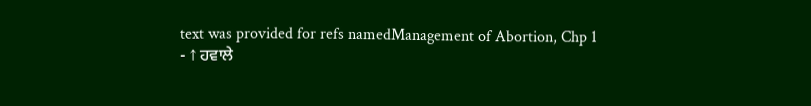text was provided for refs namedManagement of Abortion, Chp 1
- ↑ ਹਵਾਲੇ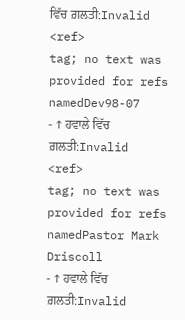ਵਿੱਚ ਗ਼ਲਤੀ:Invalid
<ref>
tag; no text was provided for refs namedDev98-07
- ↑ ਹਵਾਲੇ ਵਿੱਚ ਗ਼ਲਤੀ:Invalid
<ref>
tag; no text was provided for refs namedPastor Mark Driscoll
- ↑ ਹਵਾਲੇ ਵਿੱਚ ਗ਼ਲਤੀ:Invalid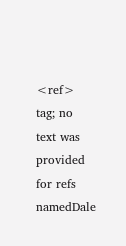<ref>
tag; no text was provided for refs namedDale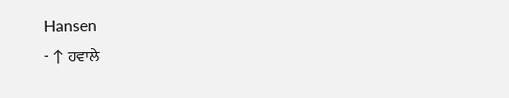Hansen
- ↑ ਹਵਾਲੇ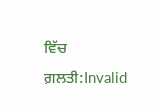ਵਿੱਚ ਗ਼ਲਤੀ:Invalid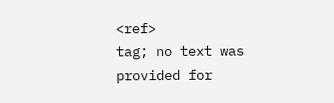<ref>
tag; no text was provided for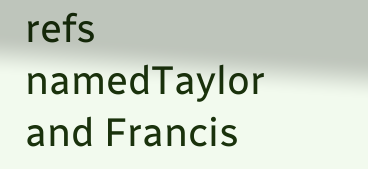refs namedTaylor and Francis